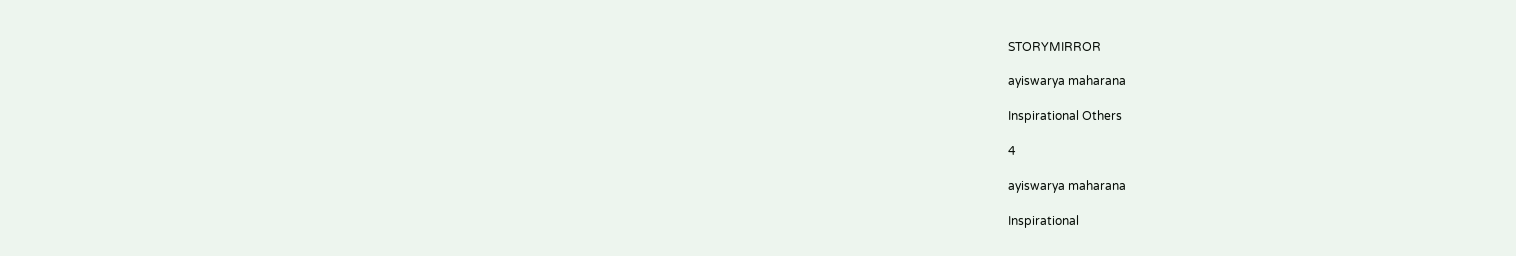STORYMIRROR

ayiswarya maharana

Inspirational Others

4

ayiswarya maharana

Inspirational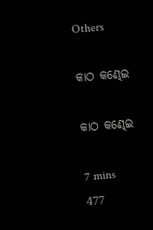Others

କାଠ କଣ୍ଢେଇ

କାଠ କଣ୍ଢେଇ

7 mins
477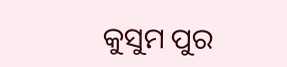କୁସୁମ ପୁର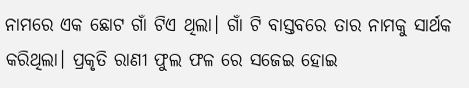ନାମରେ ଏକ ଛୋଟ ଗାଁ ଟିଏ ଥିଲା। ଗାଁ ଟି ବାସ୍ତବରେ ତାର ନାମକୁ ସାର୍ଥକ କରିଥିଲା। ପ୍ରକୃତି ରାଣୀ ଫୁଲ ଫଳ ରେ ସଜେଇ ହୋଇ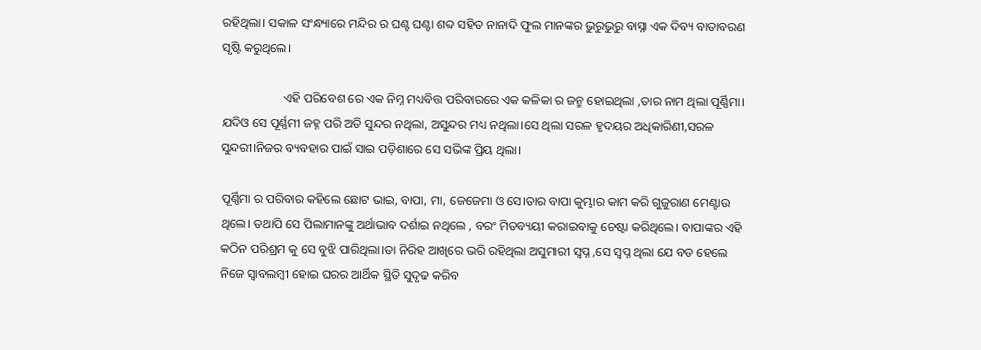ରହିଥିଲା। ସକାଳ ସଂନ୍ଧ୍ୟାରେ ମନ୍ଦିର ର ଘଣ୍ଟ ଘଣ୍ଟା ଶବ୍ଦ ସହିତ ନାନାଦି ଫୁଲ ମାନଙ୍କର ଭୁରୁଭୁରୁ ବାସ୍ନା ଏକ ଦିବ୍ୟ ବାତାବରଣ ସୃଷ୍ଟି କରୁଥିଲେ।

                    ଏହି ପରିବେଶ ରେ ଏକ ନିମ୍ନ ମଧ୍ୟବିତ୍ତ ପରିବାରରେ ଏକ କଳିକା ର ଜନ୍ମ ହୋଇଥିଲା ,ତାର ନାମ ଥିଲା ପୂର୍ଣ୍ଣିମା। ଯଦିଓ ସେ ପୂର୍ଣ୍ଣମୀ ଜହ୍ନ ପରି ଅତି ସୁନ୍ଦର ନଥିଲା, ଅସୁନ୍ଦର ମଧ୍ୟ ନଥିଲା।ସେ ଥିଲା ସରଳ ହୃଦୟର ଅଧିକାରିଣୀ,ସରଳ ସୁନ୍ଦରୀ।ନିଜର ବ୍ୟବହାର ପାଇଁ ସାଇ ପଡ଼ିଶାରେ ସେ ସଭିଙ୍କ ପ୍ରିୟ ଥିଲା।

ପୂର୍ଣ୍ଣିମା ର ପରିବାର କହିଲେ ଛୋଟ ଭାଇ, ବାପା, ମା, ଜେଜେମା ଓ ସେ।ତାର ବାପା କୁମ୍ଭାର କାମ କରି ଗୁଜୁରାଣ ମେଣ୍ଟାଉ ଥିଲେ। ତଥାପି ସେ ପିଲାମାନଙ୍କୁ ଅର୍ଥାଭାବ ଦର୍ଶାଇ ନଥିଲେ , ବରଂ ମିତବ୍ୟୟୀ କରାଇବାକୁ ଚେଷ୍ଟା କରିଥିଲେ। ବାପାଙ୍କର ଏହି କଠିନ ପରିଶ୍ରମ କୁ ସେ ବୁଝି ପାରିଥିଲା।ତା ନିରିହ ଆଖିରେ ଭରି ରହିଥିଲା ଅସୁମାରୀ ସ୍ବପ୍ନ ,ସେ ସ୍ବପ୍ନ ଥିଲା ଯେ ବଡ ହେଲେ ନିଜେ ସ୍ୱାବଲମ୍ବୀ ହୋଇ ଘରର ଆର୍ଥିକ ସ୍ଥିତି ସୁଦୃଢ କରିବ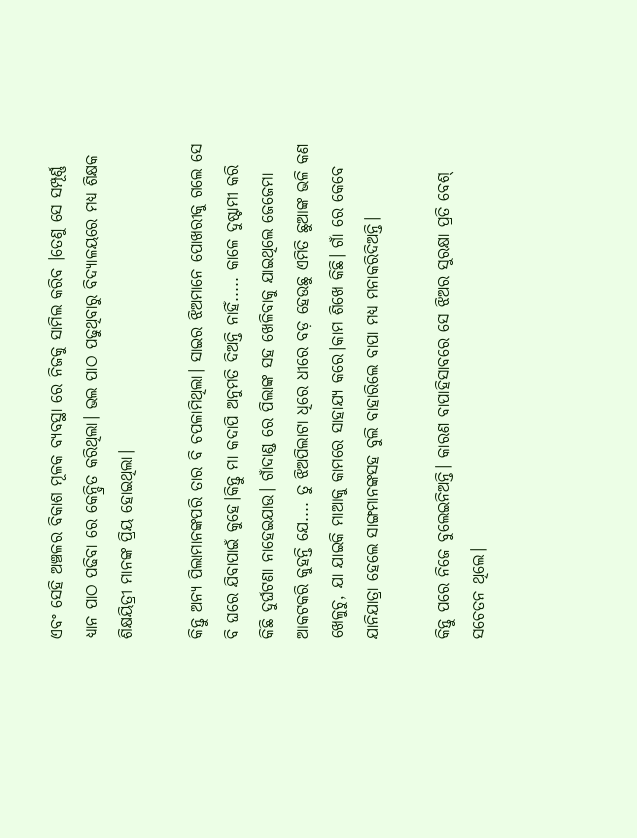ଏବଂ ସେହି ଅଞ୍ଚଳର ବିକାଶ ମୂଳକ ବ୍ୟବସ୍ଥା ରେ ନିଜକୁ ସାମିଲ କରିବ ।ତେଣୁ ସେ ସମ୍ପୂର୍ଣ୍ଣ ଧ୍ୟାନ ପାଠ ପଢିବା ରେ କେନ୍ଦ୍ରିତ କରିଥିଲା। ଭଲ ପାଠ ପଢୁଥିବାରୁ ବିଦ୍ୟାଳୟରେ ମଧ୍ୟ ଶିକ୍ଷକ ଶିକ୍ଷୟିତ୍ରୀ ମାନଙ୍କ ପ୍ରିୟ ହୋଇଥିଲା।

କିନ୍ତୁ ଅନ୍ୟ ପିଲାମାନଙ୍କପରି ତାର ବି ଚପଳାମିଥିଲା। ସାଇର ଝିଅମାନେ ପୋଖରୀକୁ ଗଲେ ସେ ବି ଘରେ ଯିବାପାଇଁ କୁହେ।କିନ୍ତୁ ମା କଦାପି ଅନୁମତି ଦିଅନ୍ତି ନାହିଁ..... କାଳେ ଦୁଷ୍ଟାମୀ କରି କିଛି ଦୁର୍ଘଟଣା ନାହେଇଯାଉ। ଗାଁଦାଣ୍ଡ ରେ ପିଲାଙ୍କ ସହ ଖେଳିବାକୁ ଯାଇଥିଲେ ଜେଜେମା ଆକଟକରି କୁହନ୍ତି ଯେ.... ତୁ ଝିଅପିଲାଟା ଧିରେ ଧୀରେ ବଡ଼ ହେଉଛୁ ଏମିତି ଛୁଆଙ୍କ ଭଳି କଣ ଖେଳୁଚୁ, ଯା ଯାଇକି ମାଆକୁ କାମରେ ସାହାଯ୍ୟ କରେ।କାମ ଶିଖେ କିଛି। ଗାଁ ରେ କେବେ ଯାନିଯାତ୍ରା ହେଲେ ସାଙ୍ଗମାନଙ୍କସହ ବୁଲି ବାହାରିଲେ ବାପା ମଧ୍ୟ ମନାକରିଦିଅନ୍ତି।

କିନ୍ତୁ ପରେ ନିଜେ ବୁଲେଇନିଅନ୍ତି। କାରଣ ବାପାହିସାବରେ ସେ ଝିଅର ସୁରକ୍ଷା ପ୍ରତି ବେଶ୍ ସଚେତନ ଥିଲେ।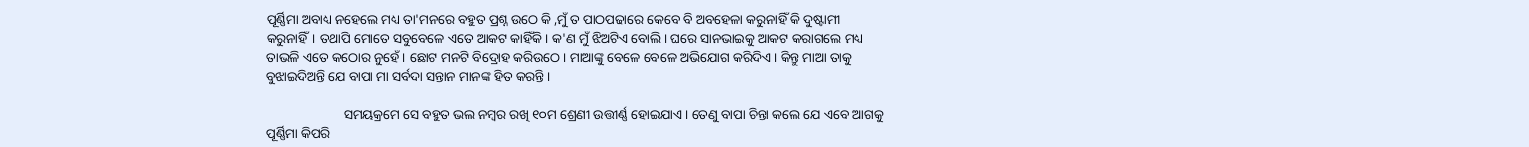ପୂର୍ଣ୍ଣିମା ଅବାଧ୍ୟ ନହେଲେ ମଧ୍ୟ ତା'ମନରେ ବହୁତ ପ୍ରଶ୍ନ ଉଠେ କି ,ମୁଁ ତ ପାଠପଢାରେ କେବେ ବି ଅବହେଳା କରୁନାହିଁ କି ଦୁଷ୍ଟାମୀ କରୁନାହିଁ। ତଥାପି ମୋତେ ସବୁବେଳେ ଏତେ ଆକଟ କାହିଁକି। କ'ଣ ମୁଁ ଝିଅଟିଏ ବୋଲି। ଘରେ ସାନଭାଇକୁ ଆକଟ କରାଗଲେ ମଧ୍ୟ ତାଭଳି ଏତେ କଠୋର ନୁହେଁ। ଛୋଟ ମନଟି ବିଦ୍ରୋହ କରିଉଠେ। ମାଆଙ୍କୁ ବେଳେ ବେଳେ ଅଭିଯୋଗ କରିଦିଏ। କିନ୍ତୁ ମାଆ ତାକୁ ବୁଝାଇଦିଅନ୍ତି ଯେ ବାପା ମା ସର୍ବଦା ସନ୍ତାନ ମାନଙ୍କ ହିତ କରନ୍ତି।

                       ସମୟକ୍ରମେ ସେ ବହୁତ ଭଲ ନମ୍ବର ରଖି ୧୦ମ ଶ୍ରେଣୀ ଉତ୍ତୀର୍ଣ୍ଣ ହୋଇଯାଏ। ତେଣୁ ବାପା ଚିନ୍ତା କଲେ ଯେ ଏବେ ଆଗକୁ ପୂର୍ଣ୍ଣିମା କିପରି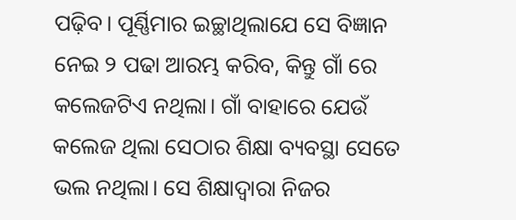ପଢ଼ିବ। ପୂର୍ଣ୍ଣିମାର ଇଚ୍ଛାଥିଲାଯେ ସେ ବିଜ୍ଞାନ ନେଇ ୨ ପଢା ଆରମ୍ଭ କରିବ, କିନ୍ତୁ ଗାଁ ରେ କଲେଜଟିଏ ନଥିଲା। ଗାଁ ବାହାରେ ଯେଉଁ କଲେଜ ଥିଲା ସେଠାର ଶିକ୍ଷା ବ୍ୟବସ୍ଥା ସେତେ ଭଲ ନଥିଲା। ସେ ଶିକ୍ଷାଦ୍ଵାରା ନିଜର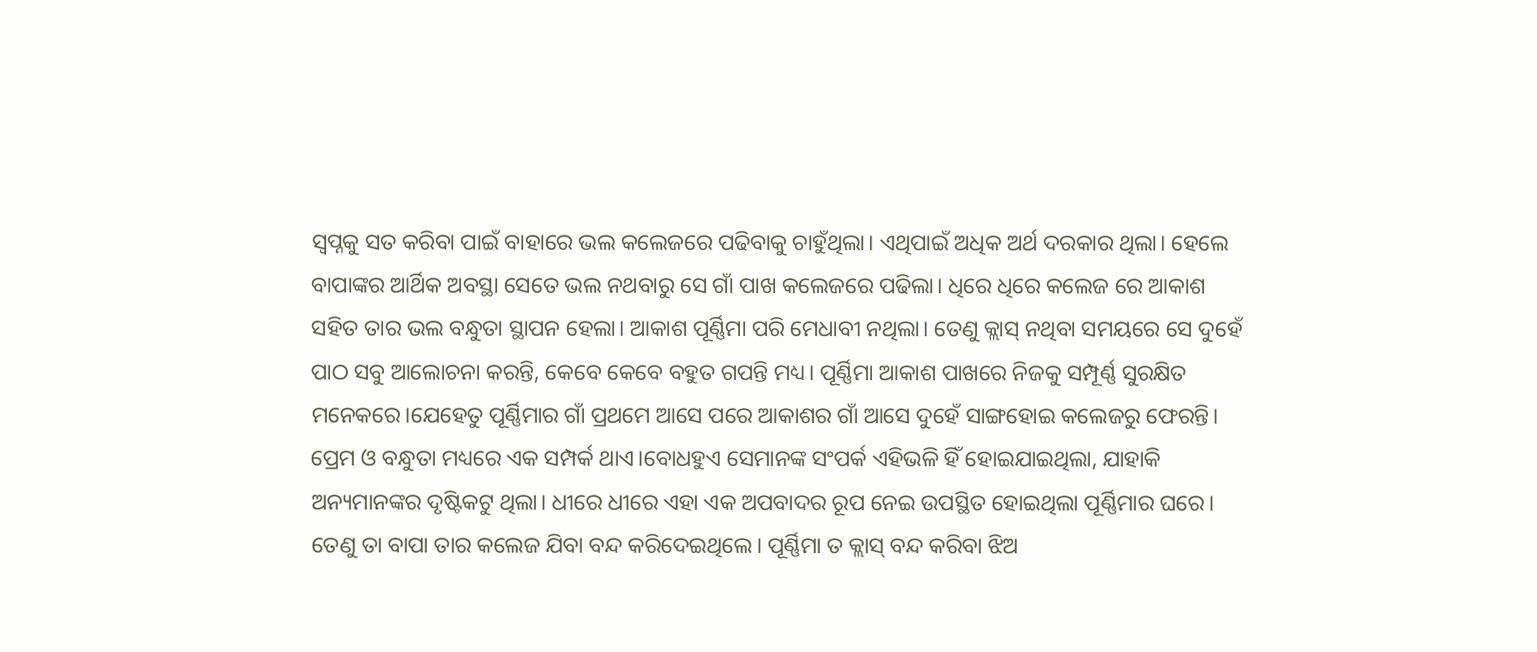ସ୍ବପ୍ନକୁ ସତ କରିବା ପାଇଁ ବାହାରେ ଭଲ କଲେଜରେ ପଢିବାକୁ ଚାହୁଁଥିଲା। ଏଥିପାଇଁ ଅଧିକ ଅର୍ଥ ଦରକାର ଥିଲା। ହେଲେ ବାପାଙ୍କର ଆର୍ଥିକ ଅବସ୍ଥା ସେତେ ଭଲ ନଥବାରୁ ସେ ଗାଁ ପାଖ କଲେଜରେ ପଢିଲା। ଧିରେ ଧିରେ କଲେଜ ରେ ଆକାଶ ସହିତ ତାର ଭଲ ବନ୍ଧୁତା ସ୍ଥାପନ ହେଲା। ଆକାଶ ପୂର୍ଣ୍ଣିମା ପରି ମେଧାବୀ ନଥିଲା। ତେଣୁ କ୍ଲାସ୍ ନଥିବା ସମୟରେ ସେ ଦୁହେଁ ପାଠ ସବୁ ଆଲୋଚନା କରନ୍ତି, କେବେ କେବେ ବହୁତ ଗପନ୍ତି ମଧ୍ୟ। ପୂର୍ଣ୍ଣିମା ଆକାଶ ପାଖରେ ନିଜକୁ ସମ୍ପୂର୍ଣ୍ଣ ସୁରକ୍ଷିତ ମନେକରେ।ଯେହେତୁ ପୂର୍ଣ୍ଣିମାର ଗାଁ ପ୍ରଥମେ ଆସେ ପରେ ଆକାଶର ଗାଁ ଆସେ ଦୁହେଁ ସାଙ୍ଗହୋଇ କଲେଜରୁ ଫେରନ୍ତି। ପ୍ରେମ ଓ ବନ୍ଧୁତା ମଧ୍ୟରେ ଏକ ସମ୍ପର୍କ ଥାଏ।ବୋଧହୁଏ ସେମାନଙ୍କ ସଂପର୍କ ଏହିଭଳି ହିଁ ହୋଇଯାଇଥିଲା, ଯାହାକି ଅନ୍ୟମାନଙ୍କର ଦୃଷ୍ଟିକଟୁ ଥିଲା। ଧୀରେ ଧୀରେ ଏହା ଏକ ଅପବାଦର ରୂପ ନେଇ ଉପସ୍ଥିତ ହୋଇଥିଲା ପୂର୍ଣ୍ଣିମାର ଘରେ। ତେଣୁ ତା ବାପା ତାର କଲେଜ ଯିବା ବନ୍ଦ କରିଦେଇଥିଲେ। ପୂର୍ଣ୍ଣିମା ତ କ୍ଲାସ୍ ବନ୍ଦ କରିବା ଝିଅ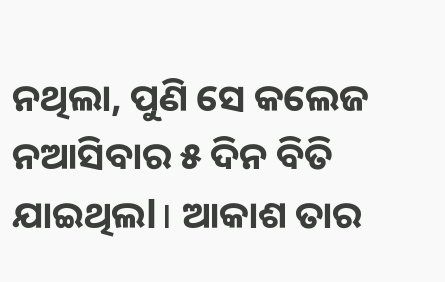ନଥିଲା, ପୁଣି ସେ କଲେଜ ନଆସିବାର ୫ ଦିନ ବିତି ଯାଇଥିଲl। ଆକାଶ ତାର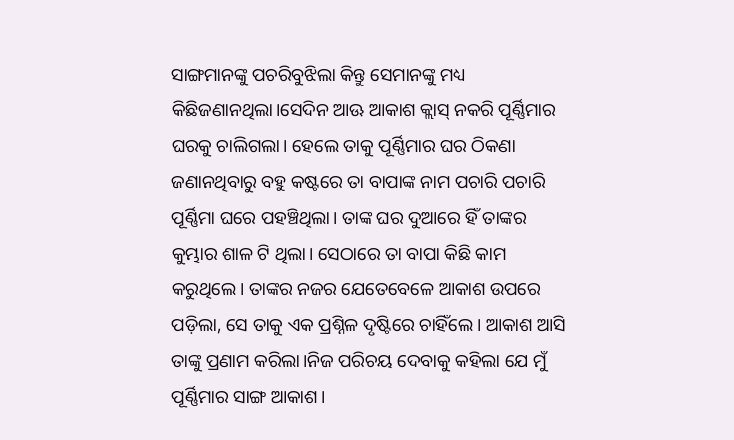ସାଙ୍ଗମାନଙ୍କୁ ପଚରିବୁଝିଲା କିନ୍ତୁ ସେମାନଙ୍କୁ ମଧ୍ୟ କିଛିଜଣାନଥିଲା।ସେଦିନ ଆଊ ଆକାଶ କ୍ଲାସ୍ ନକରି ପୂର୍ଣ୍ଣିମାର ଘରକୁ ଚାଲିଗଲା। ହେଲେ ତାକୁ ପୂର୍ଣ୍ଣିମାର ଘର ଠିକଣା ଜଣାନଥିବାରୁ ବହୁ କଷ୍ଟରେ ତା ବାପାଙ୍କ ନାମ ପଚାରି ପଚାରି ପୂର୍ଣ୍ଣିମା ଘରେ ପହଞ୍ଚିଥିଲା। ତାଙ୍କ ଘର ଦୁଆରେ ହିଁ ତାଙ୍କର କୁମ୍ଭାର ଶାଳ ଟି ଥିଲା। ସେଠାରେ ତା ବାପା କିଛି କାମ କରୁଥିଲେ। ତାଙ୍କର ନଜର ଯେତେବେଳେ ଆକାଶ ଉପରେ ପଡ଼ିଲା, ସେ ତାକୁ ଏକ ପ୍ରଶ୍ନିଳ ଦୃଷ୍ଟିରେ ଚାହିଁଲେ। ଆକାଶ ଆସି ତାଙ୍କୁ ପ୍ରଣାମ କରିଲା।ନିଜ ପରିଚୟ ଦେବାକୁ କହିଲା ଯେ ମୁଁ ପୂର୍ଣ୍ଣିମାର ସାଙ୍ଗ ଆକାଶ।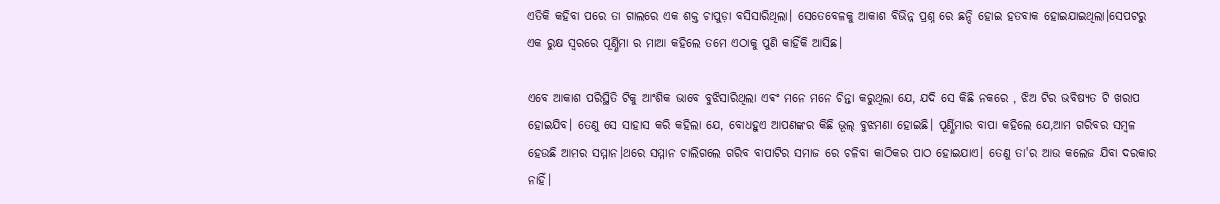ଏତିକି କହିବା ପରେ ତା ଗାଲରେ ଏକ ଶକ୍ତ ଚାପୁଡ଼ା ବସିସାରିଥିଲା। ସେତେବେଳକୁ ଆକାଶ ବିଭିନ୍ନ ପ୍ରଶ୍ନ ରେ ଛନ୍ଦି ହୋଇ ହତବାକ ହୋଇଯାଇଥିଲା।ସେପଟରୁ ଏକ ରୁକ୍ଷ ସ୍ୱରରେ ପୂର୍ଣ୍ଣିମା ର ମାଆ କହିଲେ ତମେ ଏଠାକୁ ପୁଣି କାହିଁକି ଆସିଛ।

ଏବେ ଆକାଶ ପରିସ୍ଥିତି ଟିକୁ ଆଂଶିକ ଭାବେ ବୁଝିସାରିଥିଲା ଏଵଂ ମନେ ମନେ ଚିନ୍ତା କରୁଥିଲା ଯେ, ଯଦି ସେ କିଛି ନକରେ , ଝିଅ ଟିର ଭବିଷ୍ୟତ ଟି ଖରାପ ହୋଇଯିବ। ତେଣୁ ସେ ସାହାସ କରି କହିଲା ଯେ, ବୋଧହୁଏ ଆପଣଙ୍କର କିଛି ଭୂଲ୍ ବୁଝମଣା ହୋଇଛି। ପୂର୍ଣ୍ଣିମାର ବାପା କହିଲେ ଯେ,ଆମ ଗରିବର ସମ୍ବଳ ହେଉଛି ଆମର ସମ୍ମାନ।ଥରେ ସମ୍ମାନ ଚାଲିଗଲେ ଗରିବ ବାପାଟିର ସମାଜ ରେ ଚଳିବା କାଠିକର ପାଠ ହୋଇଯାଏ। ତେଣୁ ତା'ର ଆଉ କଲେଜ ଯିବା ଦରକାର ନାହିଁ।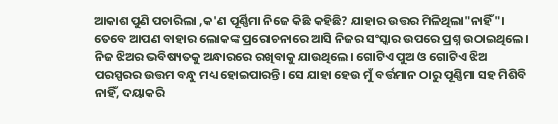ଆକାଶ ପୁଣି ପଚାରିଲା ,କ'ଣ ପୂର୍ଣ୍ଣିମା ନିଜେ କିଛି କହିଛି? ଯାହାର ଉତ୍ତର ମିଳିଥିଲା"ନାହିଁ"। ତେବେ ଆପଣ ବାହାର ଲୋକଙ୍କ ପ୍ରରୋଚନାରେ ଆସି ନିଜର ସଂସ୍କାର ଉପରେ ପ୍ରଶ୍ନ ଉଠାଇଥିଲେ। ନିଜ ଝିଅର ଭବିଷ୍ୟତକୁ ଅନ୍ଧାରରେ ରଖିବାକୁ ଯାଉଥିଲେ। ଗୋଟିଏ ପୁଅ ଓ ଗୋଟିଏ ଝିଅ ପରସ୍ପରର ଉତ୍ତମ ବନ୍ଧୁ ମଧ୍ୟ ହୋଇପାରନ୍ତି। ସେ ଯାହା ହେଉ ମୁଁ ବର୍ତ୍ତମାନ ଠାରୁ ପୂଣ୍ଣିମା ସହ ମିଶିବି ନାହିଁ, ଦୟାକରି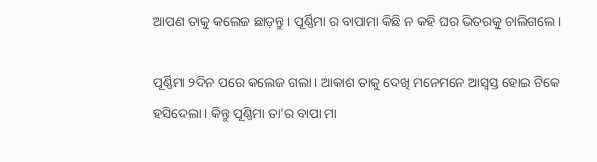ଆପଣ ତାକୁ କଲେଜ ଛାଡ଼ନ୍ତୁ। ପୂର୍ଣ୍ଣିମା ର ବାପାମା କିଛି ନ କହି ଘର ଭିତରକୁ ଚାଲିଗଲେ।

ପୂର୍ଣ୍ଣିମା ୨ଦିନ ପରେ କଲେଜ ଗଲା। ଆକାଶ ତାକୁ ଦେଖି ମନେମନେ ଆସ୍ୱସ୍ତ ହୋଇ ଟିକେ ହସିଦେଲା। କିନ୍ତୁ ପୂଣ୍ଣିମା ତା'ର ବାପା ମା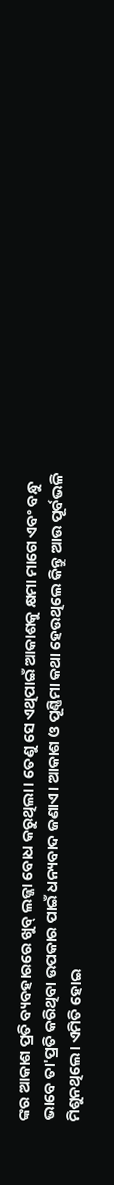ଙ୍କର ଆକାଶ ପ୍ରତି ବ୍ୟବହାରରେ ଖୁବ୍ ଲଜ୍ଜା ବୋଧ କରୁଥିଲା। ତେଣୁ ସେ ଏଥିପାଇଁ ଆକାଶକୁ କ୍ଷମା ମାଗେ ଏବଂ ବନ୍ଧୁ ଭାବେ ତା'ପ୍ରତି କରିଥିବା ଉପକାର ପାଇଁ ଧନ୍ୟବାଦ ଜଣାଏ। ଆକାଶ ଓ ପୂଣ୍ଣିମା କଥା ହେଉଥିଲେ କିନ୍ତୁ ଆଉ ପୂର୍ବଭଳି ମିଶୁନଥିଲେ। ଏମିତି ହୋଇ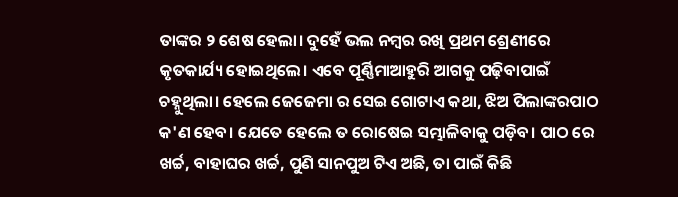ତାଙ୍କର ୨ ଶେଷ ହେଲା। ଦୁହେଁ ଭଲ ନମ୍ବର ରଖି ପ୍ରଥମ ଶ୍ରେଣୀରେ କୃତକାର୍ଯ୍ୟ ହୋଇଥିଲେ। ଏବେ ପୂର୍ଣ୍ଣିମାଆହୁରି ଆଗକୁ ପଢ଼ିବାପାଇଁ ଚହ୍ନୁଥିଲା। ହେଲେ ଜେଜେମା ର ସେଇ ଗୋଟାଏ କଥା, ଝିଅ ପିଲାଙ୍କରପାଠ କ'ଣ ହେବ। ଯେତେ ହେଲେ ତ ରୋଷେଇ ସମ୍ଭାଳିବାକୁ ପଡ଼ିବ। ପାଠ ରେ ଖର୍ଚ୍ଚ, ବାହାଘର ଖର୍ଚ୍ଚ, ପୁଣି ସାନପୁଅ ଟିଏ ଅଛି, ତା ପାଇଁ କିଛି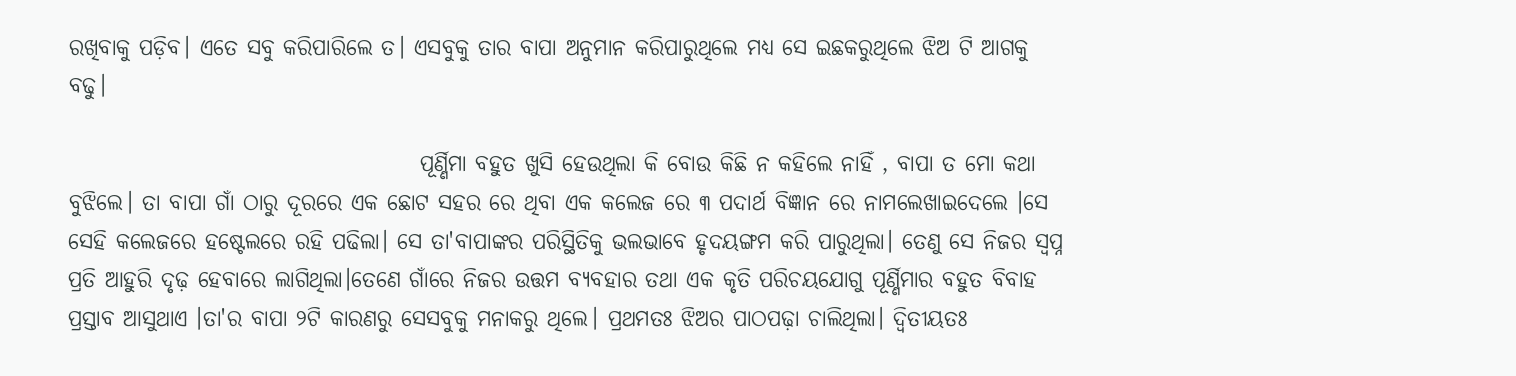ରଖିବାକୁ ପଡ଼ିବ। ଏତେ ସବୁ କରିପାରିଲେ ତ। ଏସବୁକୁ ତାର ବାପା ଅନୁମାନ କରିପାରୁଥିଲେ ମଧ୍ୟ ସେ ଇଛକରୁଥିଲେ ଝିଅ ଟି ଆଗକୁ ବଢୁ।

                                        ପୂର୍ଣ୍ଣିମା ବହୁତ ଖୁସି ହେଉଥିଲା କି ବୋଉ କିଛି ନ କହିଲେ ନାହିଁ , ବାପା ତ ମୋ କଥା ବୁଝିଲେ। ତା ବାପା ଗାଁ ଠାରୁ ଦୂରରେ ଏକ ଛୋଟ ସହର ରେ ଥିବା ଏକ କଲେଜ ରେ ୩ ପଦାର୍ଥ ବିଜ୍ଞାନ ରେ ନାମଲେଖାଇଦେଲେ ।ସେ ସେହି କଲେଜରେ ହଷ୍ଟେଲରେ ରହି ପଢିଲା। ସେ ତା'ବାପାଙ୍କର ପରିସ୍ଥିତିକୁ ଭଲଭାବେ ହୃଦୟଙ୍ଗମ କରି ପାରୁଥିଲା। ତେଣୁ ସେ ନିଜର ସ୍ୱପ୍ନ ପ୍ରତି ଆହୁରି ଦୃଢ଼ ହେବାରେ ଲାଗିଥିଲା।ତେଣେ ଗାଁରେ ନିଜର ଉତ୍ତମ ବ୍ୟବହାର ତଥା ଏକ କୃତି ପରିଚୟଯୋଗୁ ପୂର୍ଣ୍ଣିମାର ବହୁତ ବିବାହ ପ୍ରସ୍ତାବ ଆସୁଥାଏ ।ତା'ର ବାପା ୨ଟି କାରଣରୁ ସେସବୁକୁ ମନାକରୁ ଥିଲେ। ପ୍ରଥମତଃ ଝିଅର ପାଠପଢ଼ା ଚାଲିଥିଲା। ଦ୍ୱିତୀୟତଃ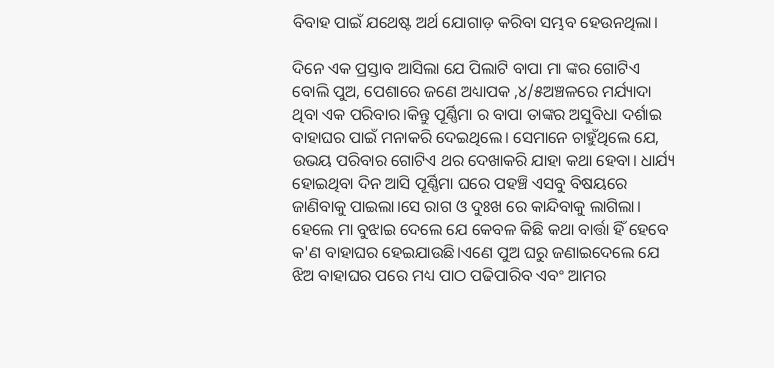ବିବାହ ପାଇଁ ଯଥେଷ୍ଟ ଅର୍ଥ ଯୋଗାଡ଼ କରିବା ସମ୍ଭବ ହେଉନଥିଲା।

ଦିନେ ଏକ ପ୍ରସ୍ତାବ ଆସିଲା ଯେ ପିଲାଟି ବାପା ମା ଙ୍କର ଗୋଟିଏ ବୋଲି ପୁଅ, ପେଶାରେ ଜଣେ ଅଧ୍ୟାପକ ,୪/୫ଅଞ୍ଚଳରେ ମର୍ଯ୍ୟାଦା ଥିବା ଏକ ପରିବାର।କିନ୍ତୁ ପୂର୍ଣ୍ଣିମା ର ବାପା ତାଙ୍କର ଅସୁବିଧା ଦର୍ଶାଇ ବାହାଘର ପାଇଁ ମନାକରି ଦେଇଥିଲେ। ସେମାନେ ଚାହୁଁଥିଲେ ଯେ, ଉଭୟ ପରିବାର ଗୋଟିଏ ଥର ଦେଖାକରି ଯାହା କଥା ହେବା। ଧାର୍ଯ୍ୟ ହୋଇଥିବା ଦିନ ଆସି ପୂର୍ଣ୍ଣିମା ଘରେ ପହଞ୍ଚି ଏସବୁ ବିଷୟରେ ଜାଣିବାକୁ ପାଇଲା।ସେ ରାଗ ଓ ଦୁଃଖ ରେ କାନ୍ଦିବାକୁ ଲାଗିଲା। ହେଲେ ମା ବୁଝାଇ ଦେଲେ ଯେ କେବଳ କିଛି କଥା ବାର୍ତ୍ତା ହିଁ ହେବେ କ'ଣ ବାହାଘର ହେଇଯାଉଛି।ଏଣେ ପୁଅ ଘରୁ ଜଣାଇଦେଲେ ଯେ ଝିଅ ବାହାଘର ପରେ ମଧ୍ୟ ପାଠ ପଢିପାରିବ ଏବଂ ଆମର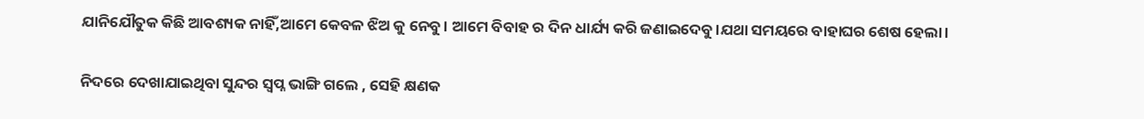ଯାନିଯୌତୁକ କିଛି ଆବଶ୍ୟକ ନାହିଁ,ଆମେ କେବଳ ଝିଅ କୁ ନେବୁ। ଆମେ ବିବାହ ର ଦିନ ଧାର୍ଯ୍ୟ କରି ଜଣାଇଦେବୁ।ଯଥା ସମୟରେ ବାହାଘର ଶେଷ ହେଲା।

ନିଦରେ ଦେଖାଯାଇଥିବା ସୁନ୍ଦର ସ୍ବପ୍ନ ଭାଙ୍ଗି ଗଲେ , ସେହି କ୍ଷଣକ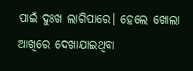ପାଇଁ ଦୁଃଖ ଲାଗିପାରେ। ହେଲେ ଖୋଲା ଆଖିରେ ଦେଖାଯାଇଥିବା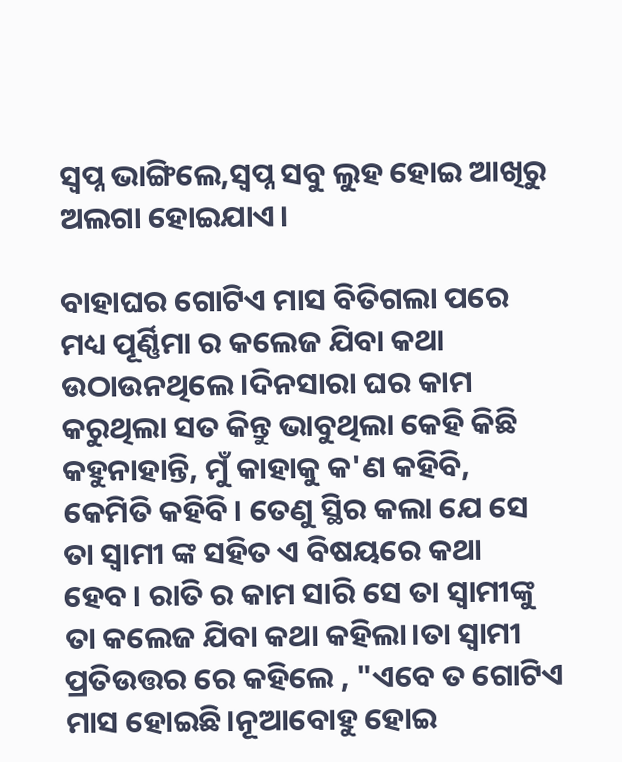ସ୍ୱପ୍ନ ଭାଙ୍ଗିଲେ,ସ୍ୱପ୍ନ ସବୁ ଲୁହ ହୋଇ ଆଖିରୁ ଅଲଗା ହୋଇଯାଏ।

ବାହାଘର ଗୋଟିଏ ମାସ ବିତିଗଲା ପରେ ମଧ୍ୟ ପୂର୍ଣ୍ଣିମା ର କଲେଜ ଯିବା କଥା ଉଠାଉନଥିଲେ।ଦିନସାରା ଘର କାମ କରୁଥିଲା ସତ କିନ୍ତୁ ଭାବୁଥିଲା କେହି କିଛି କହୁନାହାନ୍ତି, ମୁଁ କାହାକୁ କ'ଣ କହିବି, କେମିତି କହିବି। ତେଣୁ ସ୍ଥିର କଲା ଯେ ସେ ତା ସ୍ବାମୀ ଙ୍କ ସହିତ ଏ ବିଷୟରେ କଥା ହେବ। ରାତି ର କାମ ସାରି ସେ ତା ସ୍ବାମୀଙ୍କୁ ତା କଲେଜ ଯିବା କଥା କହିଲା।ତା ସ୍ବାମୀ ପ୍ରତିଉତ୍ତର ରେ କହିଲେ , "ଏବେ ତ ଗୋଟିଏ ମାସ ହୋଇଛି।ନୂଆବୋହୁ ହୋଇ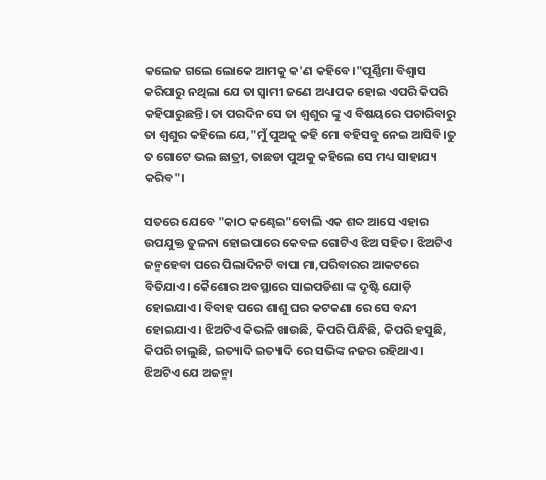କଲେଜ ଗଲେ ଲୋକେ ଆମକୁ କ'ଣ କହିବେ।"ପୂର୍ଣ୍ଣିମା ବିଶ୍ୱାସ କରିପାରୁ ନଥିଲା ଯେ ତା ସ୍ବାମୀ ଜଣେ ଅଧ୍ୟାପକ ହୋଇ ଏପରି କିପରି କହିପାରୁଛନ୍ତି। ତା ପରଦିନ ସେ ତା ଶ୍ୱଶୁର ଙ୍କୁ ଏ ବିଷୟରେ ପଚାରିବାରୁ ତା ଶ୍ୱଶୁର କହିଲେ ଯେ,"ମୁଁ ପୁଅକୁ କହି ମୋ ବହିସବୁ ନେଇ ଆସିବି।ତୁ ତ ଗୋଟେ ଭଲ ଛାତ୍ରୀ, ତାଛଡା ପୁଅକୁ କହିଲେ ସେ ମଧ୍ୟ ସାହାଯ୍ୟ କରିବ"।

ସତରେ ଯେବେ "କାଠ କଣ୍ଢେଇ"ବୋଲି ଏକ ଶବ୍ଦ ଆସେ ଏହାର ଉପଯୁକ୍ତ ତୁଳନା ହୋଇପାରେ କେବଳ ଗୋଟିଏ ଝିଅ ସହିତ। ଝିଅଟିଏ ଜନ୍ମହେବା ପରେ ପିଲାଦିନଟି ବାପା ମା,ପରିବାରର ଆକଟରେ ବିତିଯାଏ। କୈଶୋର ଅବସ୍ଥାରେ ସାଇପଡିଶା ଙ୍କ ଦୃଷ୍ଟି ଯୋଡ଼ି ହୋଇଯାଏ। ବିବାହ ପରେ ଶାଶୁ ଘର କଟକଣା ରେ ସେ ବନ୍ଦୀ ହୋଇଯାଏ। ଝିଅଟିଏ କିଭଳି ଖାଉଛି, କିପରି ପିନ୍ଧିଛି, କିପରି ହସୁଛି, କିପରି ଚାଲୁଛି, ଇତ୍ୟାଦି ଇତ୍ୟାଦି ରେ ସଭିଙ୍କ ନଜର ରହିଥାଏ। ଝିଅଟିଏ ଯେ ଅଜନ୍ମା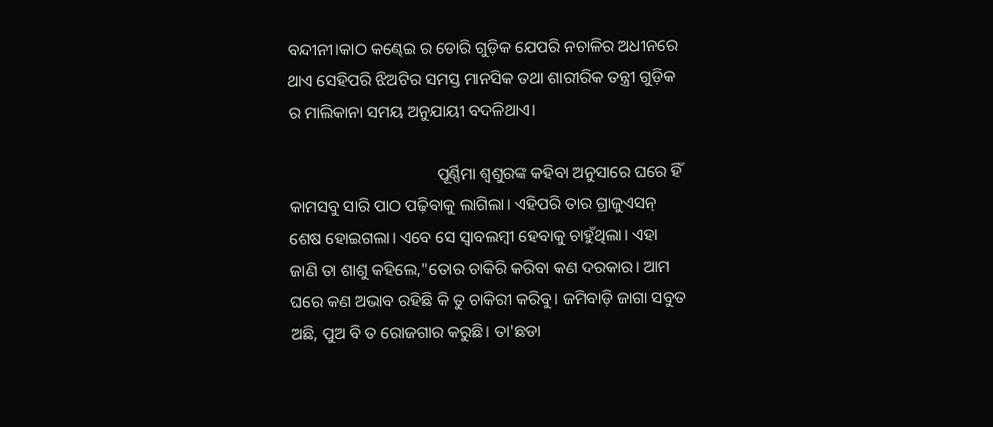ବନ୍ଦୀନୀ।କାଠ କଣ୍ଢେଇ ର ଡୋରି ଗୁଡ଼ିକ ଯେପରି ନଚାଳିର ଅଧୀନରେ ଥାଏ ସେହିପରି ଝିଅଟିର ସମସ୍ତ ମାନସିକ ତଥା ଶାରୀରିକ ତନ୍ତ୍ରୀ ଗୁଡ଼ିକ ର ମାଲିକାନା ସମୟ ଅନୁଯାୟୀ ବଦଳିଥାଏ।

                                    ପୂର୍ଣ୍ଣିମା ଶ୍ୱଶୁରଙ୍କ କହିବା ଅନୁସାରେ ଘରେ ହିଁ କାମସବୁ ସାରି ପାଠ ପଢ଼ିବାକୁ ଲାଗିଲା। ଏହିପରି ତାର ଗ୍ରାଜୁଏସନ୍ ଶେଷ ହୋଇଗଲା। ଏବେ ସେ ସ୍ୱାବଲମ୍ବୀ ହେବାକୁ ଚାହୁଁଥିଲା। ଏହା ଜାଣି ତା ଶାଶୁ କହିଲେ,"ତୋର ଚାକିରି କରିବା କଣ ଦରକାର। ଆମ ଘରେ କଣ ଅଭାବ ରହିଛି କି ତୁ ଚାକିରୀ କରିବୁ। ଜମିବାଡ଼ି ଜାଗା ସବୁତ ଅଛି, ପୁଅ ବି ତ ରୋଜଗାର କରୁଛି। ତା'ଛଡା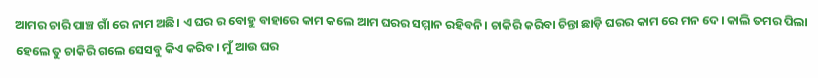ଆମର ଚାରି ପାଞ୍ଚ ଗାଁ ରେ ନାମ ଅଛି। ଏ ଘର ର ବୋହୁ ବାହାରେ କାମ କଲେ ଆମ ଘରର ସମ୍ମାନ ରହିବନି। ଚାକିରି କରିବା ଚିନ୍ତା ଛାଡ଼ି ଘରର କାମ ରେ ମନ ଦେ। କାଲି ତମର ପିଲା ହେଲେ ତୁ ଚାକିରି ଗଲେ ସେସବୁ କିଏ କରିବ। ମୁଁ ଆଉ ଘର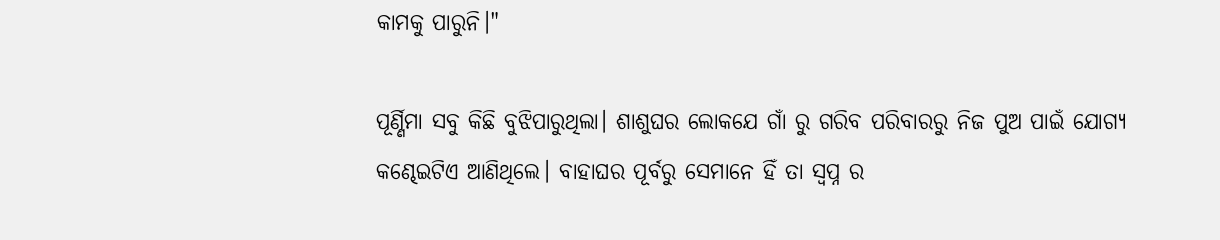କାମକୁ ପାରୁନି।"

ପୂର୍ଣ୍ଣିମା ସବୁ କିଛି ବୁଝିପାରୁଥିଲା। ଶାଶୁଘର ଲୋକଯେ ଗାଁ ରୁ ଗରିବ ପରିବାରରୁ ନିଜ ପୁଅ ପାଇଁ ଯୋଗ୍ୟ କଣ୍ଢେଇଟିଏ ଆଣିଥିଲେ। ବାହାଘର ପୂର୍ବରୁ ସେମାନେ ହିଁ ତା ସ୍ୱପ୍ନ ର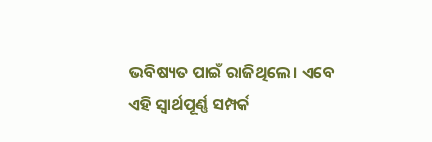ଭବିଷ୍ୟତ ପାଇଁ ରାଜିଥିଲେ। ଏବେ ଏହି ସ୍ୱାର୍ଥପୂର୍ଣ୍ଣ ସମ୍ପର୍କ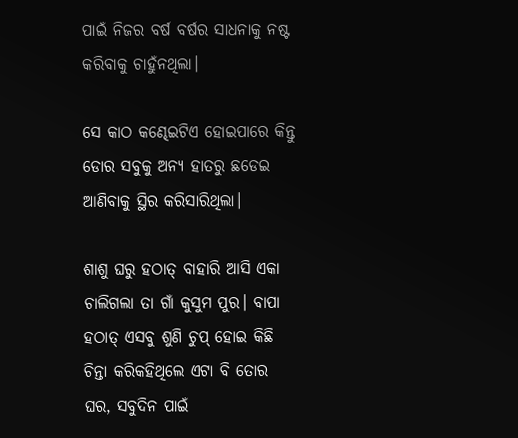ପାଇଁ ନିଜର ବର୍ଷ ବର୍ଷର ସାଧନାକୁ ନଷ୍ଟ କରିବାକୁ ଚାହୁଁନଥିଲା।

ସେ କାଠ କଣ୍ଢେଇଟିଏ ହୋଇପାରେ କିନ୍ତୁ ଡୋର ସବୁକୁ ଅନ୍ୟ ହାତରୁ ଛଡେଇ ଆଣିବାକୁ ସ୍ଥିର କରିସାରିଥିଲା।

ଶାଶୁ ଘରୁ ହଠାତ୍ ବାହାରି ଆସି ଏକା ଚାଲିଗଲା ତା ଗାଁ କୁସୁମ ପୁର। ବାପା ହଠାତ୍ ଏସବୁ ଶୁଣି ଚୁପ୍ ହୋଇ କିଛି ଚିନ୍ତା କରିକହିଥିଲେ ଏଟା ବି ତୋର ଘର, ସବୁଦିନ ପାଇଁ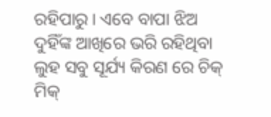ରହିପାରୁ। ଏବେ ବାପା ଝିଅ ଦୁହିଁଙ୍କ ଆଖିରେ ଭରି ରହିଥିବା ଲୁହ ସବୁ ସୂର୍ଯ୍ୟ କିରଣ ରେ ଚିକ୍ ମିକ୍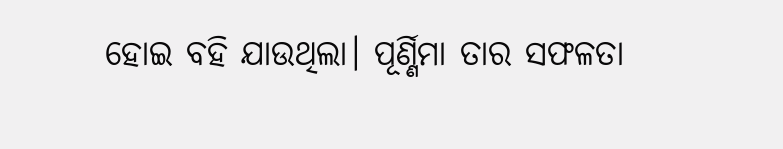ହୋଇ ବହି ଯାଉଥିଲା। ପୂର୍ଣ୍ଣିମା ତାର ସଫଳତା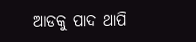ଆଡକୁ ପାଦ ଥାପି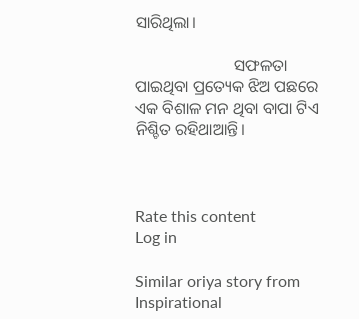ସାରିଥିଲା।

                        ସଫଳତା ପାଇଥିବା ପ୍ରତ୍ୟେକ ଝିଅ ପଛରେ ଏକ ବିଶାଳ ମନ ଥିବା ବାପା ଟିଏ ନିଶ୍ଚିତ ରହିଥାଆନ୍ତି।



Rate this content
Log in

Similar oriya story from Inspirational